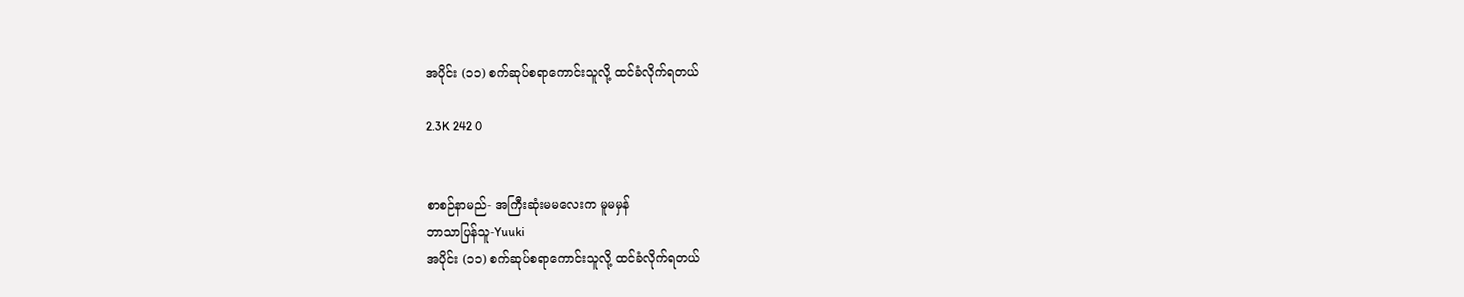အပိုင်း (၁၁) စက်ဆုပ်စရာကောင်းသူလို့ ထင်ခံလိုက်ရတယ်

2.3K 242 0


စာစဉ်နာမည်- အကြီးဆုံးမမလေးက မူမမှန်
ဘာသာပြန်သူ-Yuuki
အပိုင်း (၁၁) စက်ဆုပ်စရာကောင်းသူလို့ ထင်ခံလိုက်ရတယ်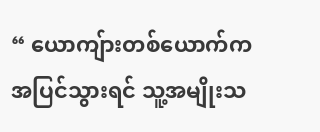“ ယောကျ်ားတစ်ယောက်က အပြင်သွားရင် သူ့အမျိုးသ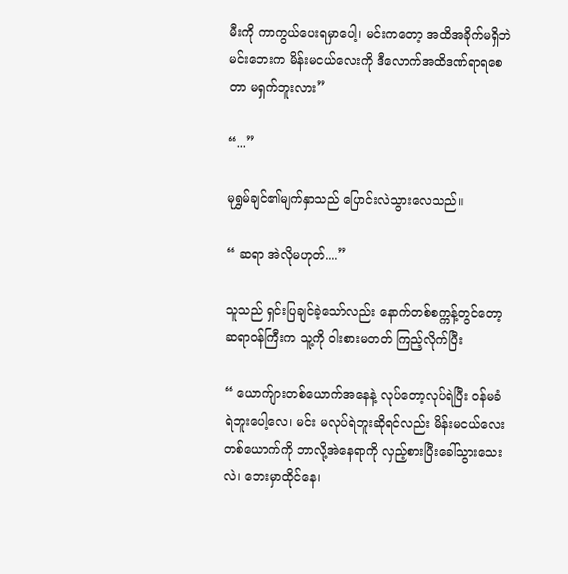မီးကို ကာကွယ်ပေးရမှာပေါ့၊ မင်းကတော့ အထိအခိုက်မရှိဘဲ မင်းဘေးက မိန်းမငယ်လေးကို ဒီလောက်အထိဒဏ်ရာရစေတာ မရှက်ဘူးလား”

“...”

မုရွှမ်ချင်၏မျက်နှာသည် ပြောင်းလဲသွားလေသည်။

“ ဆရာ အဲလိုမဟုတ်....”

သူသည် ရှင်းပြချင်ခဲ့သော်လည်း နောက်တစ်စက္ကန့်တွင်တော့ ဆရာဝန်ကြီးက သူ့ကို ဝါးစားမတတ် ကြည့်လိုက်ပြီး

“ ယောက်ျားတစ်ယောက်အနေနဲ့ လုပ်တော့လုပ်ရဲပြီး ဝန်မခံရဲဘူးပေါ့လေ၊ မင်း မလုပ်ရဲဘူးဆိုရင်လည်း မိန်းမငယ်လေးတစ်ယောက်ကို ဘာလို့အဲနေရာကို လှည့်စားပြီးခေါ်သွားသေးလဲ၊ ဘေးမှာထိုင်နေ၊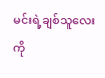မင်းရဲ့ချစ်သူလေးကို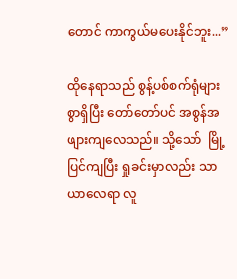တောင် ကာကွယ်မပေးနိုင်ဘူး...”

ထိုနေရာသည် စွန့်ပစ်စက်ရုံများစွာရှိပြီး တော်တော်ပင် အစွန်အဖျားကျလေသည်။ သို့သော်  မြို့ပြင်ကျပြီး ရှုခင်းမှာလည်း သာယာလေရာ လူ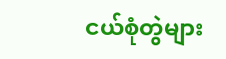ငယ်စုံတွဲများ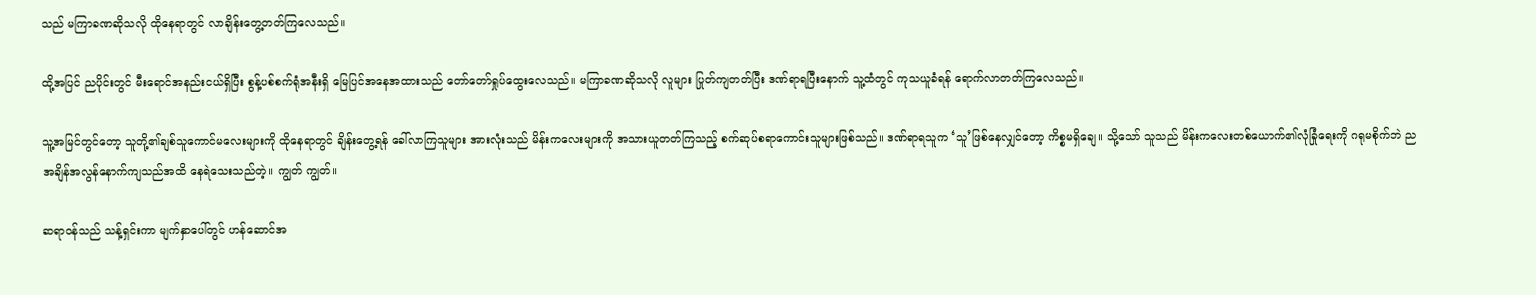သည် မကြာခဏဆိုသလို ထိုနေရာတွင် လာချိန်းတွေ့တတ်ကြလေသည်။

ထို့အပြင် ညပိုင်းတွင် မီးရောင်အနည်းငယ်ရှိပြီး စွန့်ပစ်စက်ရုံအနီးရှိ မြေပြင်အနေအထားသည် တော်တော်ရှုပ်ထွေးလေသည်။ မကြာခဏဆိုသလို လူများ ပြုတ်ကျတတ်ပြီး ဒဏ်ရာရပြီးနောက် သူ့ထံတွင် ကုသယူခံရန် ရောက်လာတတ်ကြလေသည်။

သူ့အမြင်တွင်တော့ သူတို့၏ချစ်သူကောင်မလေးများကို ထိုနေရာတွင် ချိန်းတွေ့ရန် ခေါ်လာကြသူများ အားလုံးသည် မိန်းကလေးများကို အသားယူတတ်ကြသည့် စက်ဆုပ်စရာကောင်းသူများဖြစ်သည်။ ဒဏ်ရာရသူက ‘သူ’ဖြစ်နေလျှင်တော့ ကိစ္စမရှိချေ။ သို့သော် သူသည် မိန်းကလေးတစ်ယောက်၏လုံခြုံရေးကို ဂရုမစိုက်ဘဲ ညအချိန်အလွန်နောက်ကျသည်အထိ နေရဲသေးသည်တဲ့။ ကျွတ် ကျွတ်။

ဆရာဝန်သည် သန့်ရှင်းကာ မျက်နှာပေါ်တွင် ဟန်ဆောင်အ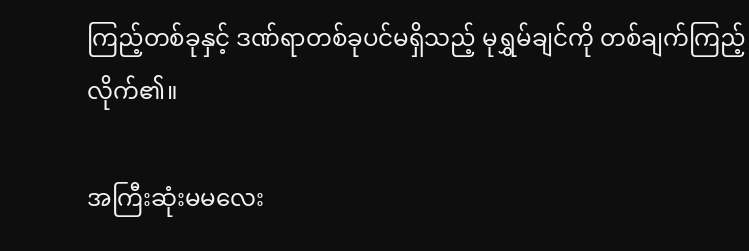ကြည့်တစ်ခုနှင့် ဒဏ်ရာတစ်ခုပင်မရှိသည့် မုရွှမ်ချင်ကို တစ်ချက်ကြည့်လိုက်၏။

အကြီးဆုံးမမလေး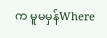က မူမမှန်Where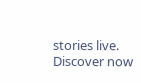stories live. Discover now